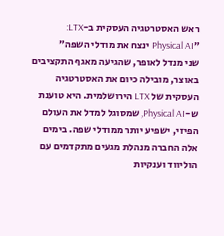ראש האסטרטגיה העסקית ב-LTX: ״Physical AI ינצח את מודלי השפה״
שני מנדל לאופר, שהגיעה מאגף התקציבים באוצר, מובילה כיום את האסטרטגיה העסקית של LTX הירושלמית. היא טוענת ש-Physical AI, שמסוגל למדל את העולם הפיזי, ישפיע יותר ממודלי שפה. בימים אלה החברה מנהלת מגעים מתקדמים עם הוליווד וענקיות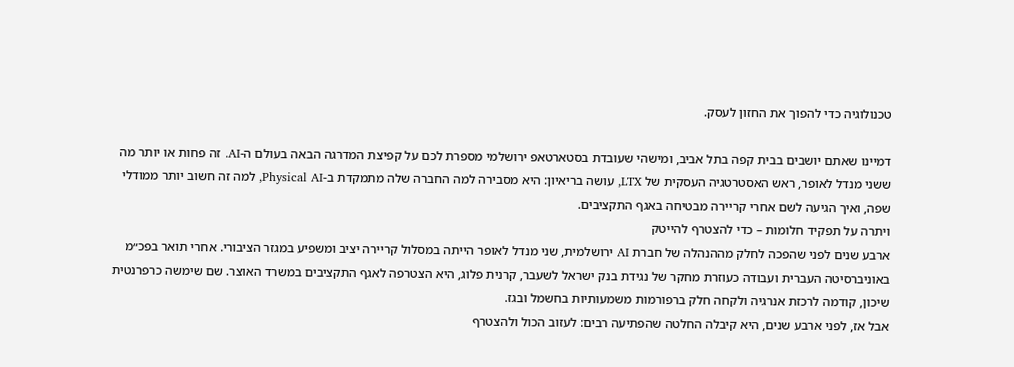טכנולוגיה כדי להפוך את החזון לעסק.

דמיינו שאתם יושבים בבית קפה בתל אביב, ומישהי שעובדת בסטארטאפ ירושלמי מספרת לכם על קפיצת המדרגה הבאה בעולם ה-AI. זה פחות או יותר מה ששני מנדל לאופר, ראש האסטרטגיה העסקית של LTX, עושה בריאיון: היא מסבירה למה החברה שלה מתמקדת ב-Physical AI, למה זה חשוב יותר ממודלי שפה, ואיך הגיעה לשם אחרי קריירה מבטיחה באגף התקציבים.
ויתרה על תפקיד חלומות – כדי להצטרף להייטק
ארבע שנים לפני שהפכה לחלק מההנהלה של חברת AI ירושלמית, שני מנדל לאופר הייתה במסלול קריירה יציב ומשפיע במגזר הציבורי. אחרי תואר בפכ״מ באוניברסיטה העברית ועבודה כעוזרת מחקר של נגידת בנק ישראל לשעבר, קרנית פלוג, היא הצטרפה לאגף התקציבים במשרד האוצר. שם שימשה כרפרנטית שיכון, קודמה לרכזת אנרגיה ולקחה חלק ברפורמות משמעותיות בחשמל ובגז.
אבל אז, לפני ארבע שנים, היא קיבלה החלטה שהפתיעה רבים: לעזוב הכול ולהצטרף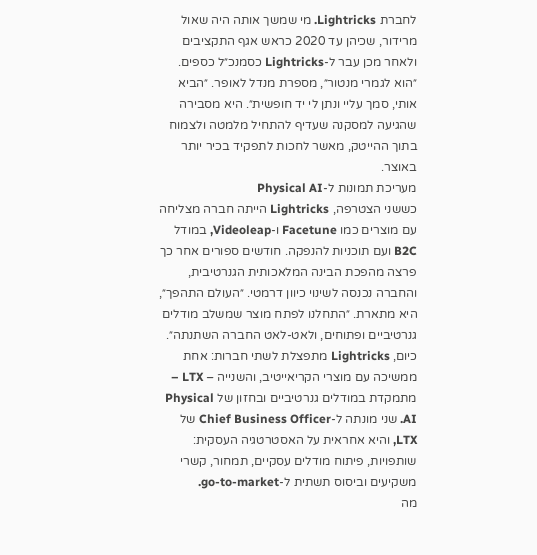לחברת Lightricks. מי שמשך אותה היה שאול מרידור, שכיהן עד 2020 כראש אגף התקציבים ולאחר מכן עבר ל-Lightricks כסמנכ״ל כספים. ״הוא לגמרי מנטור״, מספרת מנדל לאופר. ״הביא אותי, סמך עליי ונתן לי יד חופשית״. היא מסבירה שהגיעה למסקנה שעדיף להתחיל מלמטה ולצמוח בתוך ההייטק, מאשר לחכות לתפקיד בכיר יותר באוצר.
מעריכת תמונות ל-Physical AI
כששני הצטרפה, Lightricks הייתה חברה מצליחה עם מוצרים כמו Facetune ו-Videoleap, במודל B2C ועם תוכניות להנפקה. חודשים ספורים אחר כך פרצה מהפכת הבינה המלאכותית הגנרטיבית, והחברה נכנסה לשינוי כיוון דרמטי. ״העולם התהפך״, היא מתארת. ״התחלנו לפתח מוצר שמשלב מודלים גנרטיביים ופתוחים, ולאט-לאט החברה השתנתה״.
כיום, Lightricks מתפצלת לשתי חברות: אחת ממשיכה עם מוצרי הקריאייטיב, והשנייה – LTX – מתמקדת במודלים גנרטיביים ובחזון של Physical AI. שני מונתה ל-Chief Business Officer של LTX, והיא אחראית על האסטרטגיה העסקית: שותפויות, פיתוח מודלים עסקיים, תמחור, קשרי משקיעים וביסוס תשתית ל-go-to-market.
מה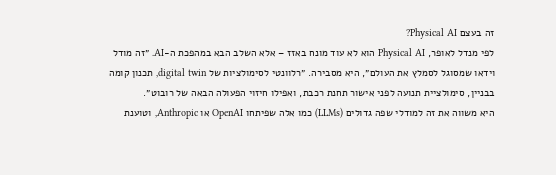זה בעצם Physical AI?
לפי מנדל לאופר, Physical AI הוא לא עוד מונח באזז – אלא השלב הבא במהפכת ה-AI. ״זה מודל וידאו שמסוגל לסמלץ את העולם״, היא מסבירה. ״רלוונטי לסימולציות של digital twin, תכנון קומה בבניין, סימולציית תנועה לפני אישור תחנת רכבת, ואפילו חיזוי הפעולה הבאה של רובוט״.
היא משווה את זה למודלי שפה גדולים (LLMs) כמו אלה שפיתחו OpenAI או Anthropic, וטוענת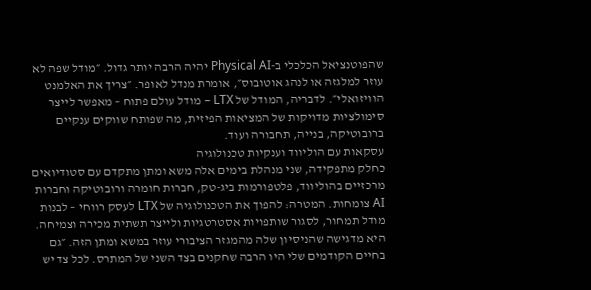שהפוטנציאל הכלכלי ב-Physical AI יהיה הרבה יותר גדול. ״מודל שפה לא עוזר למלגזה או לנהג אוטובוס״, אומרת מנדל לאופר. ״צריך את האלמנט הוויזואלי״. לדבריה, המודל של LTX – מודל עולם פתוח – מאפשר לייצר סימולציות מדויקות של המציאות הפיזית, מה שפותח שווקים ענקיים ברובוטיקה, בנייה, תחבורה ועוד.
עסקאות עם הוליווד וענקיות טכנולוגיה
כחלק מתפקידה, שני מנהלת בימים אלה משא ומתן מתקדם עם סטודיואים מרכזיים בהוליווד, פלטפורמות ביג-טק, חברות חומרה ורובוטיקה וחברות AI צומחות. המטרה: להפוך את הטכנולוגיה של LTX לעסק רווחי – לבנות מודל תמחור, לסגור שותפויות אסטרטגיות ולייצר תשתית מכירה וצמיחה.
היא מדגישה שהניסיון שלה מהמגזר הציבורי עוזר במשא ומתן הזה. ״גם בחיים הקודמים שלי היו הרבה שחקנים בצד השני של המתרס. לכל צד יש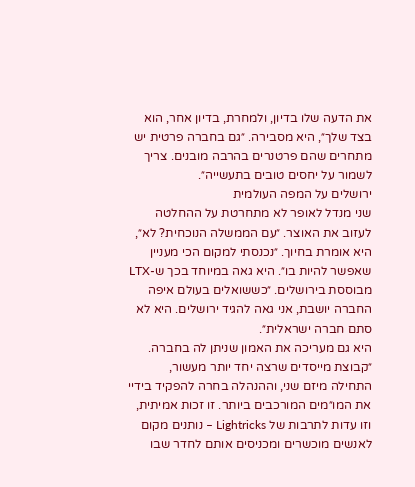את הדעה שלו בדיון, ולמחרת, בדיון אחר, הוא בצד שלך״, היא מסבירה. ״גם בחברה פרטית יש מתחרים שהם פרטנרים בהרבה מובנים. צריך לשמור על יחסים טובים בתעשייה״.
ירושלים על המפה העולמית
שני מנדל לאופר לא מתחרטת על ההחלטה לעזוב את האוצר. ״עם הממשלה הנוכחית? לא״, היא אומרת בחיוך. ״נכנסתי למקום הכי מעניין שאפשר להיות בו״. היא גאה במיוחד בכך ש-LTX מבוססת בירושלים. ״כששואלים בעולם איפה החברה יושבת, אני גאה להגיד ירושלים. היא לא סתם חברה ישראלית״.
היא גם מעריכה את האמון שניתן לה בחברה. ״קבוצת מייסדים שרצה יחד יותר מעשור, התחילה מיזם שני, וההנהלה בחרה להפקיד בידיי את המו״מים המורכבים ביותר. זו זכות אמיתית, וזו עדות לתרבות של Lightricks – נותנים מקום לאנשים מוכשרים ומכניסים אותם לחדר שבו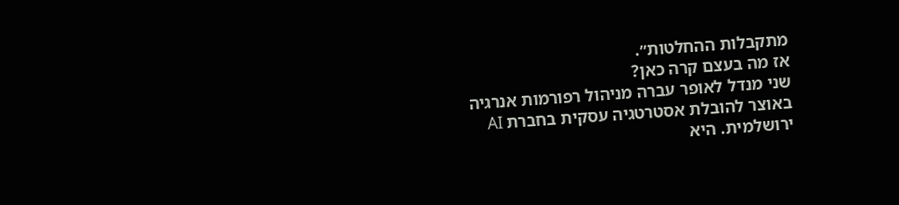מתקבלות ההחלטות״.
אז מה בעצם קרה כאן?
שני מנדל לאופר עברה מניהול רפורמות אנרגיה באוצר להובלת אסטרטגיה עסקית בחברת AI ירושלמית. היא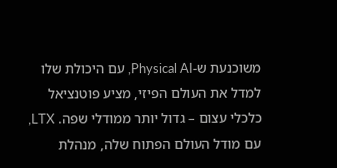משוכנעת ש-Physical AI, עם היכולת שלו למדל את העולם הפיזי, מציע פוטנציאל כלכלי עצום – גדול יותר ממודלי שפה. LTX, עם מודל העולם הפתוח שלה, מנהלת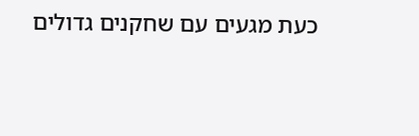כעת מגעים עם שחקנים גדולים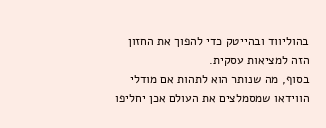בהוליווד ובהייטק כדי להפוך את החזון הזה למציאות עסקית.
בסוף, מה שנותר הוא לתהות אם מודלי הווידאו שמסמלצים את העולם אכן יחליפו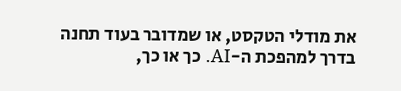את מודלי הטקסט, או שמדובר בעוד תחנה בדרך למהפכת ה-AI. כך או כך,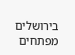בירושלים מפתחים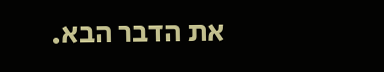את הדבר הבא.